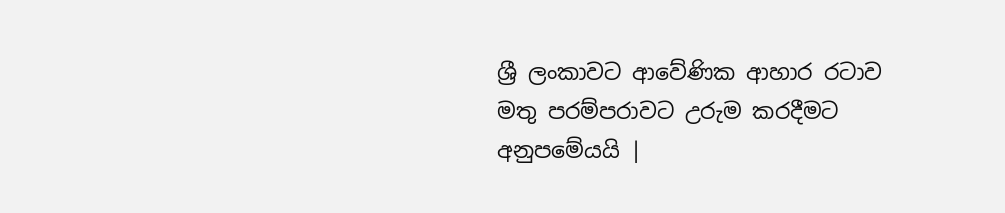ශ්‍රී ලංකාවට ආවේණික ආහාර රටාව මතු පරම්පරාවට උරුම කරදීමට අනුපමේයයි |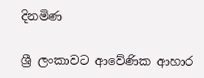දිනමිණ

ශ්‍රී ලංකාවට ආවේණික ආහාර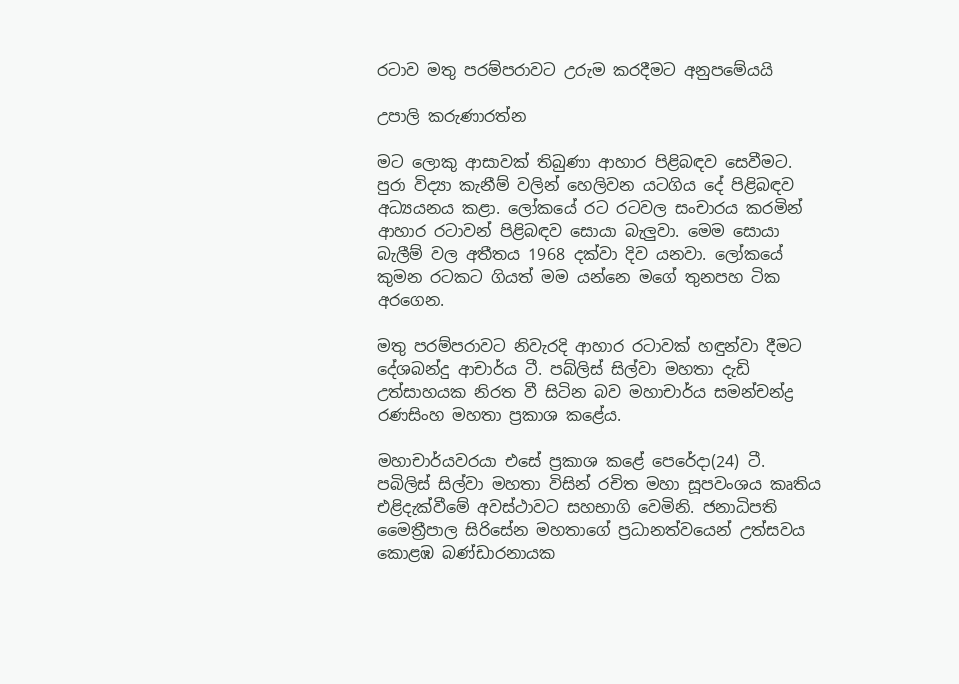රටාව මතු පරම්පරාවට උරුම කරදීමට අනුපමේයයි

උපාලි කරුණාරත්න

මට ලොකු ආසාවක් තිබුණා ආහාර පිළිබඳව සෙවීමට. පුරා විද්‍යා කැනීම් වලින් හෙලිවන යටගිය දේ පිළිබඳව අධ්‍යයනය කළා. ලෝකයේ රට රටවල සංචාරය කරමින් ආහාර රටාවන් පිළිබඳව සොයා බැලුවා. මෙම සොයා බැලීම් වල අතීතය 1968 දක්වා දිව යනවා. ලෝකයේ කුමන රටකට ගියත් මම යන්නෙ මගේ තුනපහ ටික අරගෙන.

මතු පරම්පරාවට නිවැරදි ආහාර රටාවක් හඳුන්වා දීමට දේශබන්දු ආචාර්ය ටී. පබ්ලිස් සිල්වා මහතා දැඩි උත්සාහයක නිරත වී සිටින බව මහාචාර්ය සමන්චන්ද්‍ර රණසිංහ මහතා ප්‍රකාශ කළේය.

මහාචාර්යවරයා එසේ ප්‍රකාශ කළේ පෙරේදා(24) ටී. පබිලිස් සිල්වා මහතා විසින් රචිත මහා සූපවංශය කෘතිය එළිදැක්වීමේ අවස්ථාවට සහභාගි වෙමිනි. ජනාධිපති මෛත්‍රීපාල සිරිසේන මහතාගේ ප්‍රධානත්වයෙන් උත්සවය කොළඹ බණ්ඩාරනායක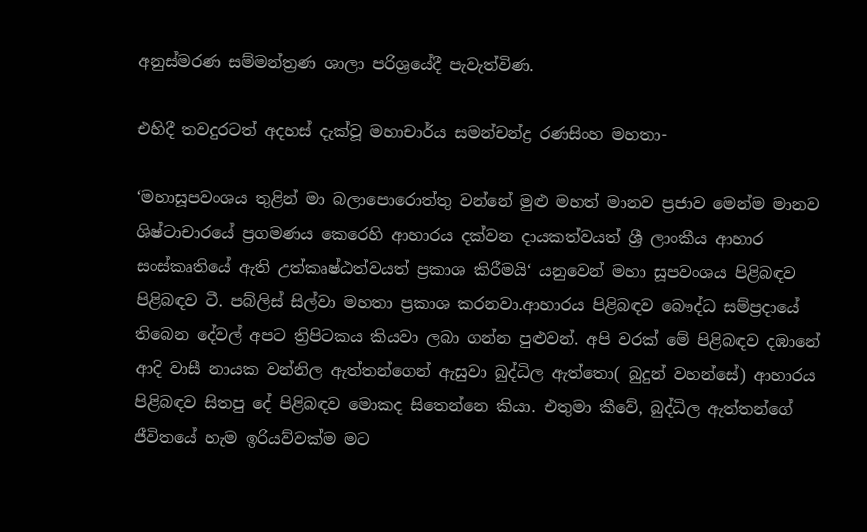අනුස්මරණ සම්මන්ත්‍රණ ශාලා පරිශ්‍රයේදී පැවැත්විණ.

එහිදී තවදුරටත් අදහස් දැක්වූ මහාචාර්ය සමන්චන්ද්‍ර රණසිංහ මහතා-

‘මහාසූපවංශය තුළින් මා බලාපොරොත්තු වන්නේ මුළු මහත් මානව ප්‍රජාව මෙන්ම මානව ශිෂ්ටාචාරයේ ප්‍රගමණය කෙරෙහි ආහාරය දක්වන දායකත්වයත් ශ්‍රී ලාංකීය ආහාර සංස්කෘතියේ ඇති උත්කෘෂ්ඨත්වයත් ප්‍රකාශ කිරීමයි‘ යනුවෙන් මහා සූපවංශය පිළිබඳව පිළිබඳව ටී. පබ්ලිස් සිල්වා මහතා ප්‍රකාශ කරනවා.ආහාරය පිළිබඳව බෞද්ධ සම්ප්‍රදායේ තිබෙන දේවල් අපට ත්‍රිපිටකය කියවා ලබා ගන්න පුළුවන්. අපි වරක් මේ පිළිබඳව දඹානේ ආදි වාසී නායක වන්නිල ඇත්තන්ගෙන් ඇසුවා බුද්ධිල ඇත්තො( බුදුන් වහන්සේ) ආහාරය පිළිබඳව සිතපු දේ පිළිබඳව මොකද සිතෙන්නෙ කියා. එතුමා කීවේ, බුද්ධිල ඇත්තන්ගේ ජීවිතයේ හැම ඉරියව්වක්ම මට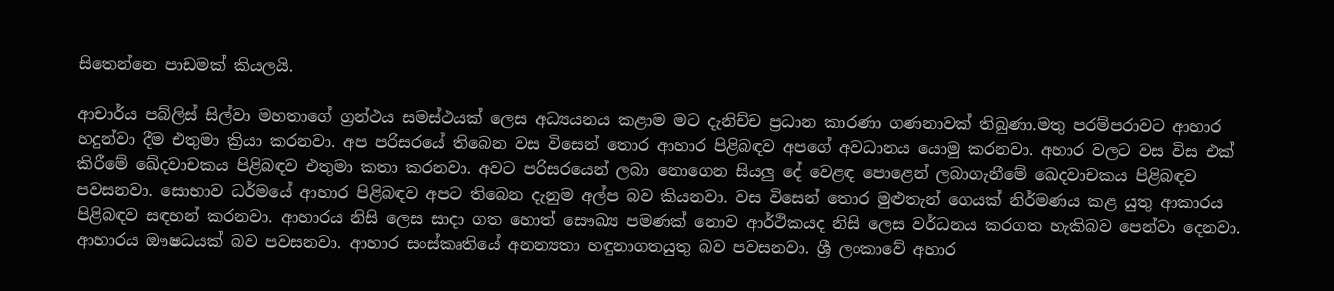සිතෙන්නෙ පාඩමක් කියලයි.

ආචාර්ය පබ්ලිස් සිල්වා මහතාගේ ග්‍රන්ථය සමස්ථයක් ලෙස අධ්‍යයනය කළාම මට දැනිච්ච ප්‍රධාන කාරණා ගණනාවක් තිබුණා.මතු පරම්පරාවට ආහාර හදුන්වා දීම එතුමා ක්‍රියා කරනවා. අප පරිසරයේ තිබෙන වස විසෙන් තොර ආහාර පිළිබඳව අපගේ අවධානය යොමු කරනවා. අහාර වලට වස විස එක් කිරීමේ ඛේදවාචකය පිළිබඳව එතුමා කතා කරනවා. අවට පරිසරයෙන් ලබා නොගෙන සියලු දේ වෙළඳ පොළෙන් ලබාගැනීමේ ඛෙදවාචකය පිළිබඳව පවසනවා. සොභාව ධර්මයේ ආහාර පිළිබඳව අපට තිබෙන දැනුම අල්ප බව කියනවා. වස විසෙන් තොර මුළුතැන් ගෙයක් නිර්මණය කළ යුතු ආකාරය පිළිබඳව සඳහන් කරනවා. ආහාරය නිසි ලෙස සාදා ගත හොත් සෞඛ්‍ය පමණක් නොව ආර්ථිකයද නිසි ලෙස වර්ධනය කරගත හැකිබව පෙන්වා දෙනවා. ආහාරය ඖෂධයක් බව පවසනවා. ආහාර සංස්කෘතියේ අනන්‍යතා හඳුනාගතයුතු බව පවසනවා. ශ්‍රී ලංකාවේ අහාර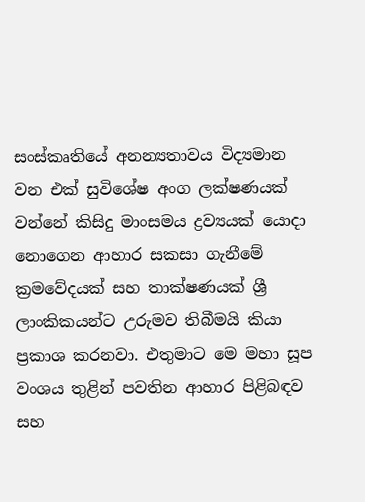සංස්කෘතියේ අනන්‍යතාවය විද්‍යමාන වන එක් සුවිශේෂ අංග ලක්ෂණයක් වන්නේ කිසිදු මාංසමය ද්‍රව්‍යයක් යොදා නොගෙන ආහාර සකසා ගැනීමේ ක්‍රමවේදයක් සහ තාක්ෂණයක් ශ්‍රී ලාංකිකයන්ට උරුමව තිබීමයි කියා ප්‍රකාශ කරනවා. එතුමාට මෙ මහා සූප වංශය තුළින් පවතින ආහාර පිළිබඳව සහ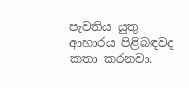පැවතිය යුතු ආහාරය පිළිබඳවද කතා කරනවා.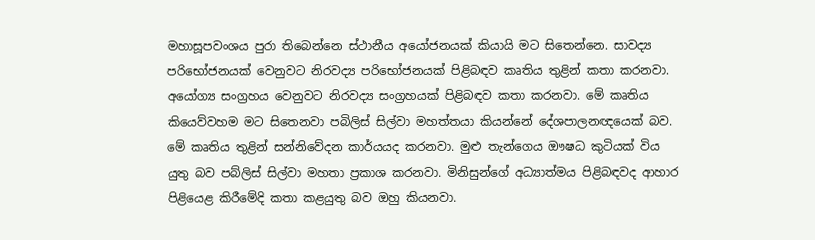මහාසූපවංශය පුරා තිබෙන්නෙ ස්ථානීය අයෝජනයක් කියායි මට සිතෙන්නෙ. සාවද්‍ය පරිභෝජනයක් වෙනුවට නිරවද්‍ය පරිභෝජනයක් පිළිබඳව කෘතිය තුළින් කතා කරනවා. අයෝග්‍ය සංග්‍රහය වෙනුවට නිරවද්‍ය සංග්‍රහයක් පිළිබඳව කතා කරනවා. මේ කෘතිය කියෙව්වහම මට සිතෙනවා පබිලිස් සිල්වා මහත්තයා කියන්නේ දේශපාලනඥයෙක් බව. මේ කෘතිය තුළින් සන්නිවේදන කාර්යයද කරනවා. මුළු තැන්ගෙය ඖෂධ කුටියක් විය යුතු බව පබ්ලිස් සිල්වා මහතා ප්‍රකාශ කරනවා. මිනිසුන්ගේ අධ්‍යාත්මය පිළිබඳවද ආහාර පිළියෙළ කිරීමේදි කතා කළයුතු බව ඔහු කියනවා.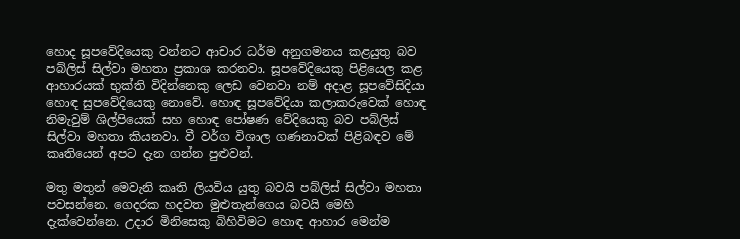හොද සූපවේදියෙකු වන්නට ආචාර ධර්ම අනුගමනය කළයුතු බව පබ්ලිස් සිල්වා මහතා ප්‍රකාශ කරනවා. සූපවේදියෙකු පිළියෙල කළ ආහාරයක් භුක්ති විදින්නෙකු ලෙඩ වෙනවා නම් අදාළ සූපවේසිදියා හොඳ සුපවේදියෙකු නොවේ. හොඳ සූපවේදියා කලාකරුවෙක් හොඳ නිමැවුම් ශිල්පියෙක් සහ හොඳ පෝෂණ වේදියෙකු බව පබ්ලිස් සිල්වා මහතා කියනවා. වී වර්ග විශාල ගණනාවක් පිළිබඳව මේ කෘතියෙන් අපට දැන ගන්න පුළුවන්.

මතු මතුන් මෙවැනි කෘති ලියවිය යුතු බවයි පබ්ලිස් සිල්වා මහතා පවසන්නෙ. ගෙදරක හදවත මුළුතැන්ගෙය බවයි මෙහි දැක්වෙන්නෙ. උදාර මිනිසෙකු බිහිවිමට හොඳ ආහාර මෙන්ම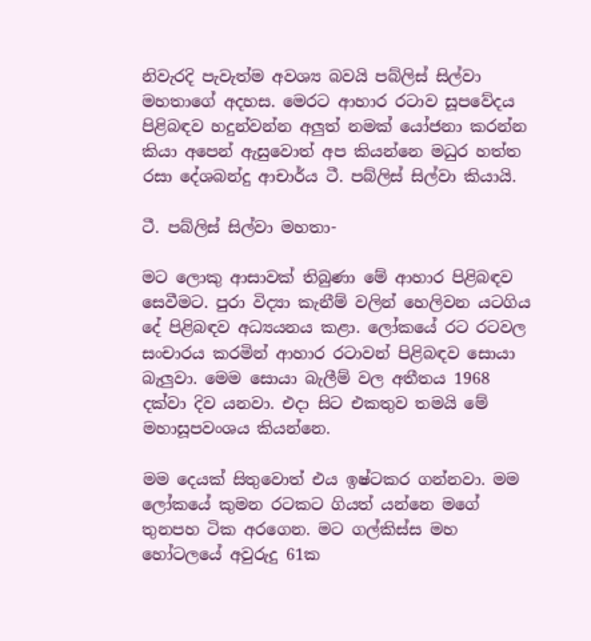නිවැරදි පැවැත්ම අවශ්‍ය බවයි පබ්ලිස් සිල්වා මහතාගේ අදහස. මෙරට ආහාර රටාව සූපවේදය පිළිබඳව හදුන්වන්න අලුත් නමක් යෝජනා කරන්න කියා අපෙන් ඇසුවොත් අප කියන්නෙ මධුර හත්ත රසා දේශබන්දු ආචාර්ය ටී. පබ්ලිස් සිල්වා කියායි.

ටී. පබ්ලිස් සිල්වා මහතා-

මට ලොකු ආසාවක් තිබුණා මේ ආහාර පිළිබඳව සෙවීමට. පුරා විද්‍යා කැනීම් වලින් හෙලිවන යටගිය දේ පිළිබඳව අධ්‍යයනය කළා. ලෝකයේ රට රටවල සංචාරය කරමින් ආහාර රටාවන් පිළිබඳව සොයා බැලුවා. මෙම සොයා බැලීම් වල අතීතය 1968 දක්වා දිව යනවා. එදා සිට එකතුව තමයි මේ මහාසූපවංශය කියන්නෙ.

මම දෙයක් සිතුවොත් එය ඉෂ්ටකර ගන්නවා. මම ලෝකයේ කුමන රටකට ගියත් යන්නෙ මගේ තුනපහ ටික අරගෙන. මට ගල්කිස්ස මහ හෝටලයේ අවුරුදු 61ක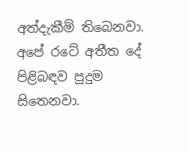අත්දැකීම් තිබෙනවා. අපේ රටේ අතීත දේ පිළිබඳව පුදුම සිතෙනවා.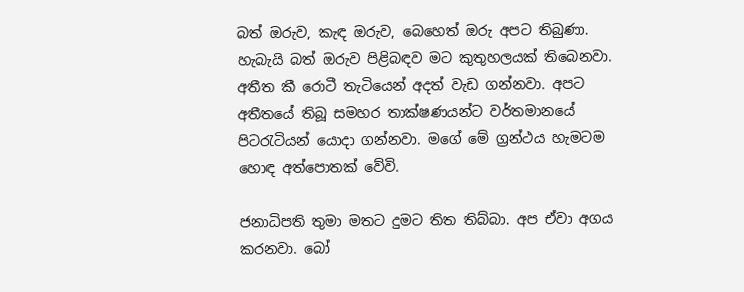බත් ඔරුව, කැඳ ඔරුව, බෙහෙත් ඔරු අපට තිබුණා. හැබැයි බත් ඔරුව පිළිබඳව මට කුතුහලයක් තිබෙනවා. අතීත කී රොටී තැටියෙන් අදත් වැඩ ගන්නවා. අපට අතීතයේ තිබූ සමහර තාක්ෂණයන්ට වර්තමානයේ පිටරැටියන් යොදා ගන්නවා. මගේ මේ ග්‍රන්ථය හැමටම හොඳ අත්පොතක් වේවි.

ජනාධිපති තුමා මතට දුමට තිත තිබ්බා. අප ඒවා අගය කරනවා. බෝ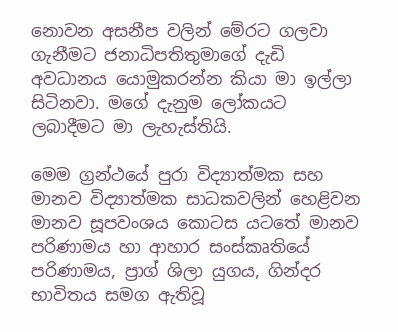නොවන අසනීප වලින් මේරට ගලවා ගැනීමට ජනාධිපතිතුමාගේ දැඩි අවධානය යොමුකරන්න කියා මා ඉල්ලා සිටිනවා. මගේ දැනුම ලෝකයට ලබාදීමට මා ලැහැස්තියි.

මෙම ග්‍රන්ථයේ පුරා විද්‍යාත්මක සහ මානව විද්‍යාත්මක සාධකවලින් හෙළිවන මානව සූපවංශය කොටස යටතේ මානව පරිණාමය හා ආහාර සංස්කෘතියේ පරිණාමය, ප්‍රාග් ශිලා යුගය, ගින්දර භාවිතය සමග ඇතිවූ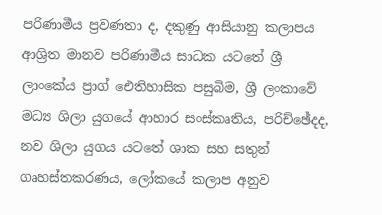පරිණාමීය ප්‍රවණතා ද, දකුණු ආසියානු කලාපය ආශ්‍රිත මානව පරිණාමීය සාධක යටතේ ශ්‍රී ලාංකේය ප්‍රාග් ඓතිහාසික පසුබිම, ශ්‍රී ලංකාවේ මධ්‍ය ශිලා යුගයේ ආහාර සංස්කෘතිය, පරිච්ඡේදද, නව ශිලා යුගය යටතේ ශාක සහ සතුන් ගෘහස්තකරණය, ලෝකයේ කලාප අනුව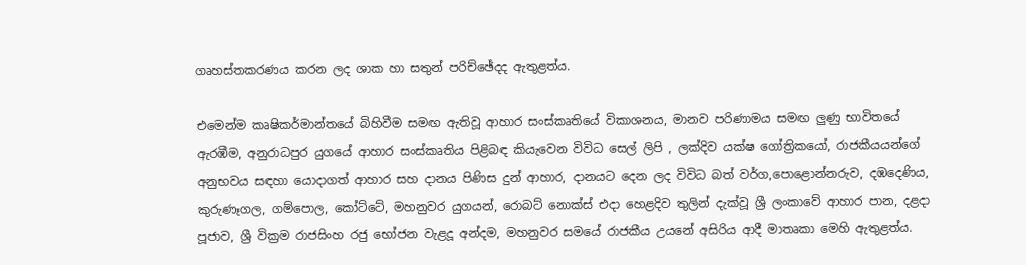ගෘහස්තකරණය කරන ලද ශාක හා සතුන් පරිච්ඡේදද ඇතුළත්ය.

එමෙන්ම කෘෂිකර්මාන්තයේ බිහිවීම සමඟ ඇතිවූ ආහාර සංස්කෘතියේ විකාශනය, මානව පරිණාමය සමඟ ලුණු භාවිතයේ ඇරඹීම, අනුරාධපුර යුගයේ ආහාර සංස්කෘතිය පිළිබඳ කියැවෙන විවිධ සෙල් ලිපි , ලක්දිව යක්ෂ ගෝත්‍රිකයෝ, රාජකීයයන්ගේ අනුභවය සඳහා යොදාගත් ආහාර සහ දානය පිණිස දුන් ආහාර, දානයට දෙන ලද විවිධ බත් වර්ග,පොළොන්නරුව, දඹදෙණිය, කුරුණෑගල, ගම්පොල, කෝට්ටේ, මහනුවර යුගයන්, රොබට් නොක්ස් එදා හෙළදිව තුලින් දැක්වූ ශ්‍රී ලංකාවේ ආහාර පාන, දළදා පූජාව, ශ්‍රී වික්‍රම රාජසිංහ රජු භෝජන වැළදූ අන්දම, මහනුවර සමයේ රාජකීය උයනේ අසිරිය ආදී මාතෘකා මෙහි ඇතුළත්ය.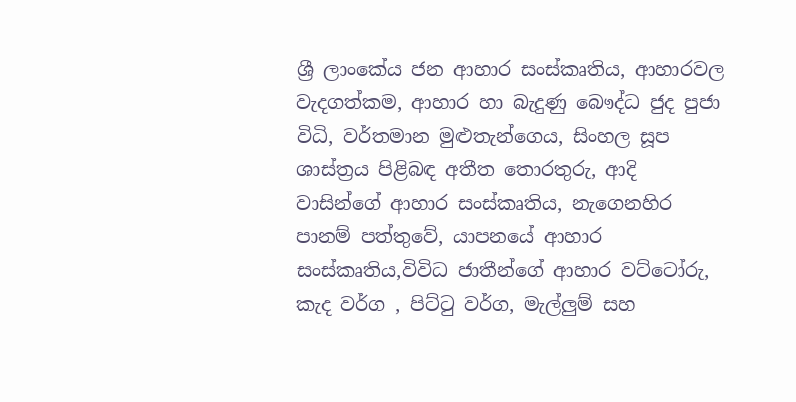ශ්‍රී ලාංකේය ජන ආහාර සංස්කෘතිය, ආහාරවල වැදගත්කම, ආහාර හා බැදුණු බෞද්ධ ජුද පුජා විධි, වර්තමාන මුළුතැන්ගෙය, සිංහල සූප ශාස්ත්‍රය පිළිබඳ අතීත තොරතුරු, ආදි වාසින්ගේ ආහාර සංස්කෘතිය, නැගෙනහිර පානම් පත්තුවේ, යාපනයේ ආහාර සංස්කෘතිය,විවිධ ජාතීන්ගේ ආහාර වට්ටෝරු, කැද වර්ග , පිට්ටු වර්ග, මැල්ලුම් සහ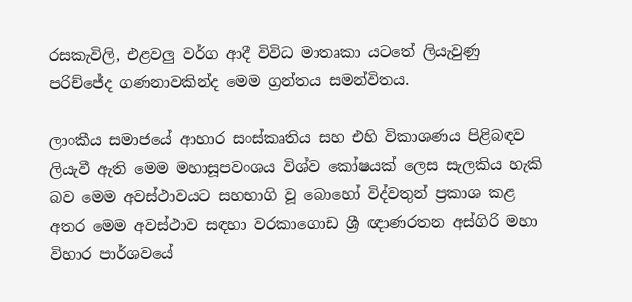රසකැවිලි, එළවලු වර්ග ආදී විවිධ මාතෘකා යටතේ ලියැවුණු පරිච්ජේද ගණනාවකින්ද මෙම ග්‍රන්තය සමන්විතය.

ලාංකීය සමාජයේ ආහාර සංස්කෘතිය සහ එහි විකාශණය පිළිබඳව ලියැවී ඇති මෙම මහාසූපවංශය විශ්ව කෝෂයක් ලෙස සැලකිය හැකි බව මෙම අවස්ථාවයට සහභාගි වූ බොහෝ විද්වතුන් ප්‍රකාශ කළ අතර මෙම අවස්ථාව සඳහා වරකාගොඩ ශ්‍රී ඥාණරතන අස්ගිරි මහා විහාර පාර්ශවයේ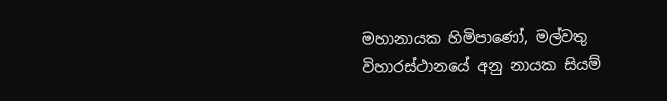මහානායක හිමිපාණෝ, මල්වතු විහාරස්ථානයේ අනු නායක සියම්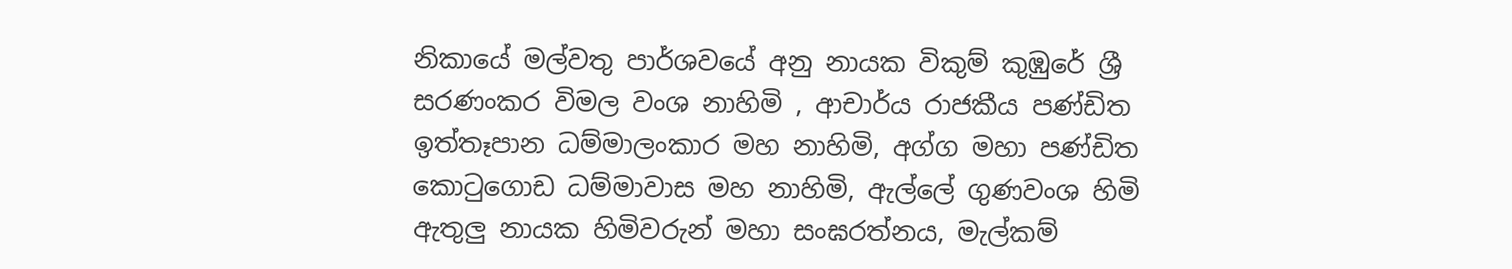නිකායේ මල්වතු පාර්ශවයේ අනු නායක විකුම් කුඹුරේ ශ්‍රී සරණංකර විමල වංශ නාහිමි , ආචාර්ය රාජකීය පණ්ඩිත ඉත්තෑපාන ධම්මාලංකාර මහ නාහිමි, අග්ග මහා පණ්ඩිත කොටුගොඩ ධම්මාවාස මහ නාහිමි, ඇල්ලේ ගුණවංශ හිමි ඇතුලු නායක හිමිවරුන් මහා සංඝරත්නය, මැල්කම්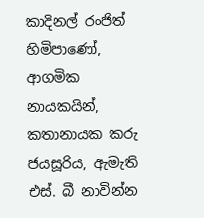කාදිනල් රංජිත් හිමිපාණෝ, ආගමික නායකයින්, කතානායක කරු ජයසූරිය, ඇමැති එස්. බී නාවින්න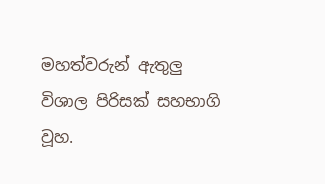මහත්වරුන් ඇතුලු විශාල පිරිසක් සහභාගි වූහ.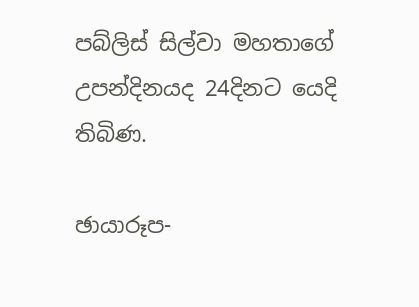පබ්ලිස් සිල්වා මහතාගේ උපන්දිනයද 24දිනට යෙදි තිබිණ.

ඡායාරූප-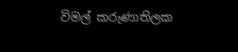විමල් කරුණාතිලක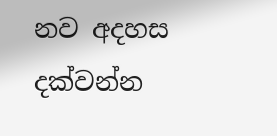නව අදහස දක්වන්න